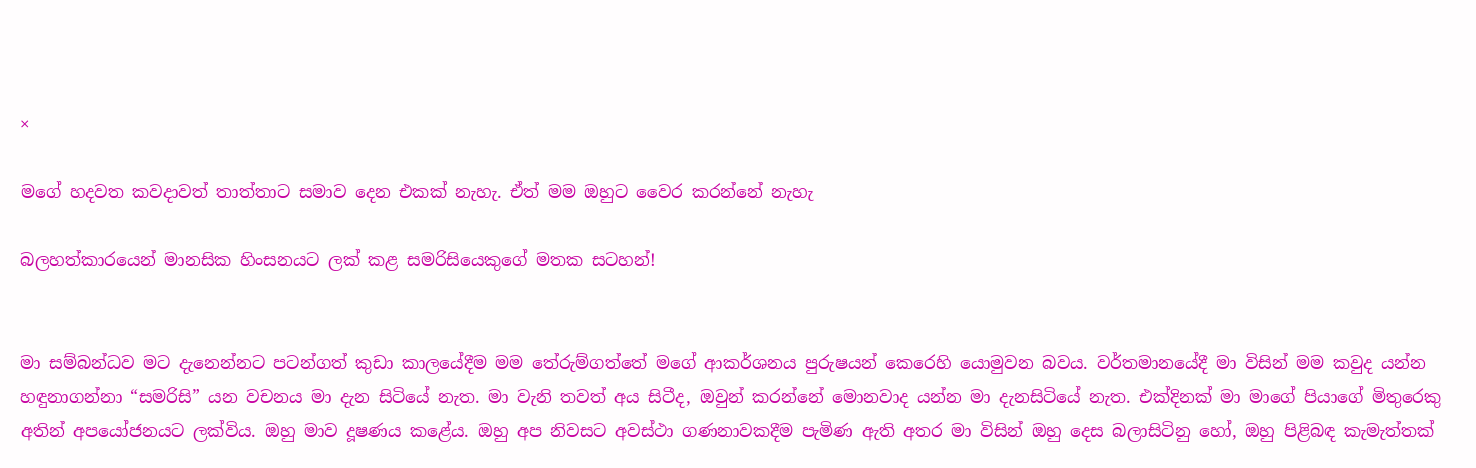×

මගේ හදවත කවදාවත් තාත්තාට සමාව දෙන එකක් නැහැ. ඒත් මම ඔහුට වෛර කරන්නේ නැහැ

බලහත්කාරයෙන් මානසික හිංසනයට ලක් කළ සමරිසියෙකුගේ මතක සටහන්!


මා සම්බන්ධව මට දැනෙන්නට පටන්ගත් කුඩා කාලයේදීම මම තේරුම්ගත්තේ මගේ ආකර්ශනය පුරුෂයන් කෙරෙහි යොමුවන බවය. වර්තමානයේදී මා විසින් මම කවුද යන්න හඳුනාගන්නා “සමරිසි” යන වචනය මා දැන සිටියේ නැත. මා වැනි තවත් අය සිටීද, ඔවුන් කරන්නේ මොනවාද යන්න මා දැනසිටියේ නැත. එක්දිනක් මා මාගේ පියාගේ මිතුරෙකු අතින් අපයෝජනයට ලක්විය. ඔහු මාව දූෂණය කළේය. ඔහු අප නිවසට අවස්ථා ගණනාවකදීම පැමිණ ඇති අතර මා විසින් ඔහු දෙස බලාසිටිනු හෝ, ඔහු පිළිබඳ කැමැත්තක්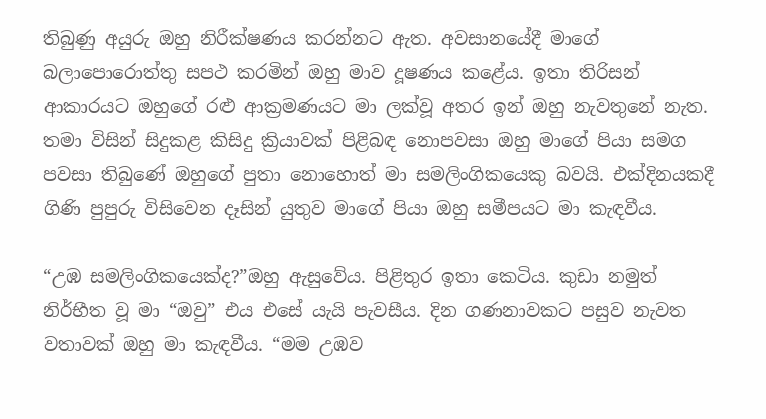තිබුණු අයුරු ඔහු නිරීක්ෂණය කරන්නට ඇත. අවසානයේදී මාගේ බලාපොරොත්තු සපථ කරමින් ඔහු මාව දූෂණය කළේය. ඉතා තිරිසන් ආකාරයට ඔහුගේ රළු ආක්‍රමණයට මා ලක්වූ අතර ඉන් ඔහු නැවතුනේ නැත. තමා විසින් සිදුකළ කිසිදු ක්‍රියාවක් පිළිබඳ නොපවසා ඔහු මාගේ පියා සමග පවසා තිබුණේ ඔහුගේ පුතා නොහොත් මා සමලිංගිකයෙකු බවයි. එක්දිනයකදී ගිණි පුපුරු විසිවෙන දෑසින් යුතුව මාගේ පියා ඔහු සමීපයට මා කැඳවීය.

“උඹ සමලිංගිකයෙක්ද?”ඔහු ඇසුවේය. පිළිතුර ඉතා කෙටිය. කුඩා නමුත් නිර්භීත වූ මා “ඔවු” එය එසේ යැයි පැවසීය. දින ගණනාවකට පසුව නැවත වතාවක් ඔහු මා කැඳවීය. “මම උඹව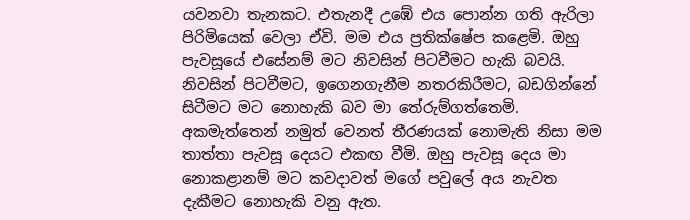යවනවා තැනකට. එතැනදී උඹේ එය පොන්න ගති ඇරිලා පිරිමියෙක් වෙලා ඒවි. මම එය ප්‍රතික්ෂේප කළෙමි. ඔහු පැවසූයේ එසේනම් මට නිවසින් පිටවීමට හැකි බවයි. නිවසින් පිටවීමට, ඉගෙනගැනීම නතරකිරීමට, බඩගින්නේ සිටීමට මට නොහැකි බව මා තේරුම්ගත්තෙමි. අකමැත්තෙන් නමුත් වෙනත් තීරණයක් නොමැති නිසා මම තාත්තා පැවසූ දෙයට එකඟ වීමි. ඔහු පැවසූ දෙය මා නොකළානම් මට කවදාවත් මගේ පවුලේ අය නැවත දැකීමට නොහැකි වනු ඇත.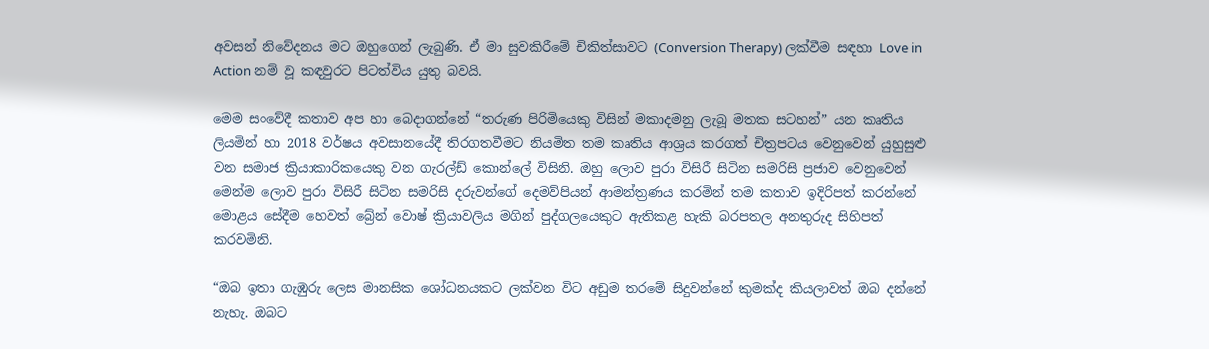අවසන් නිවේදනය මට ඔහුගෙන් ලැබුණි. ඒ මා සුවකිරීමේ චිකිත්සාවට (Conversion Therapy) ලක්වීම සඳහා Love in Action නම් වූ කඳවුරට පිටත්විය යුතු බවයි.

මෙම සංවේදී කතාව අප හා බෙදාගන්නේ “තරුණ පිරිමියෙකු විසින් මකාදමනු ලැබූ මතක සටහන්” යන කෘතිය ලියමින් හා 2018 වර්ෂය අවසානයේදී තිරගතවීමට නියමිත තම කෘතිය ආශ්‍රය කරගත් චිත්‍රපටය වෙනුවෙන් යුහුසුළු වන සමාජ ක්‍රියාකාරිකයෙකු වන ගැරල්ඩ් කොන්ලේ විසිනි. ඔහු ලොව පුරා විසිරී සිටින සමරිසි ප්‍රජාව වෙනුවෙන් මෙන්ම ලොව පුරා විසිරී සිටින සමරිසි දරුවන්ගේ දෙමව්පියන් ආමන්ත්‍රණය කරමින් තම කතාව ඉදිරිපත් කරන්නේ මොළය සේදීම හෙවත් බ්‍රේන් වොෂ් ක්‍රියාවලිය මගින් පුද්ගලයෙකුට ඇතිකළ හැකි බරපතල අනතුරුද සිහිපත් කරවමිනි.

“ඔබ ඉතා ගැඹුරු ලෙස මානසික ශෝධනයකට ලක්වන විට අඩුම තරමේ සිදුවන්නේ කුමක්ද කියලාවත් ඔබ දන්නේ නැහැ. ඔබට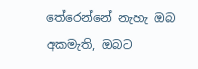තේරෙන්නේ නැහැ ඔබ අකමැති, ඔබට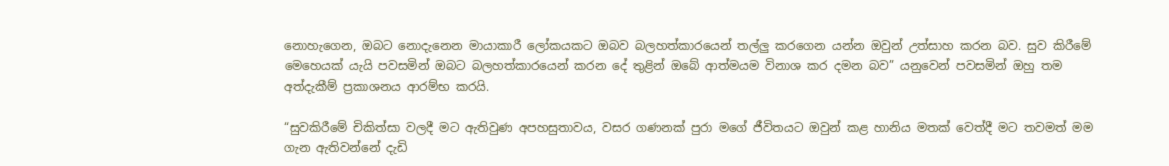නොහැගෙන, ඔබට නොදැනෙන මායාකාරී ලෝකයකට ඔබව බලහත්කාරයෙන් තල්ලු කරගෙන යන්න ඔවුන් උත්සාහ කරන බව. සුව කිරීමේ මෙහෙයක් යැයි පවසමින් ඔබට බලහත්කාරයෙන් කරන දේ තුළින් ඔබේ ආත්මයම විනාශ කර දමන බව” යනුවෙන් පවසමින් ඔහු තම අත්දැකීම් ප්‍රකාශනය ආරම්භ කරයි.

“සුවකිරීමේ චිකිත්සා වලදී මට ඇතිවුණ අපහසුතාවය, වසර ගණනක් පුරා මගේ ජීවිතයට ඔවුන් කළ හානිය මතක් වෙත්දී මට තවමත් මම ගැන ඇතිවන්නේ දැඩි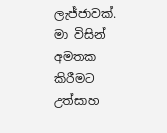ලැජ්ජාවක්. මා විසින් අමතක කිරීමට උත්සාහ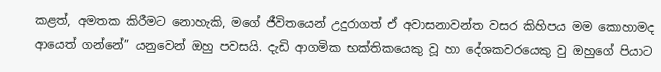කළත්, අමතක කිරීමට නොහැකි, මගේ ජීවිතයෙන් උදුරාගත් ඒ අවාසනාවන්ත වසර කිහිපය මම කොහාමද ආයෙත් ගන්නේ” යනුවෙන් ඔහු පවසයි. දැඩි ආගමික භක්තිකයෙකු වූ හා දේශකවරයෙකු වු ඔහුගේ පියාට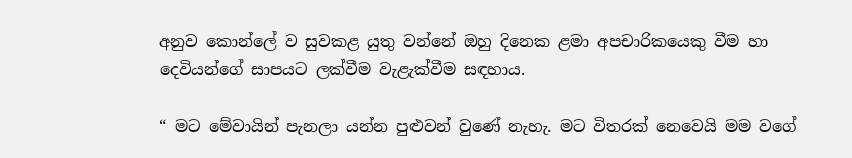අනුව කොන්ලේ ව සුවකළ යුතු වන්නේ ඔහු දිනෙක ළමා අපචාරිකයෙකු වීම හා දෙවියන්ගේ සාපයට ලක්වීම වැළැක්වීම සඳහාය.

“ මට මේවායින් පැනලා යන්න පුළුවන් වුණේ නැහැ. මට විතරක් නෙවෙයි මම වගේ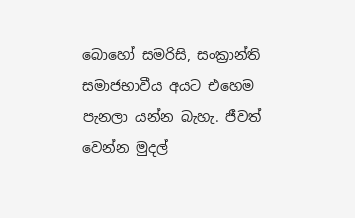බොහෝ සමරිසි, සංක්‍රාන්ති සමාජභාවීය අයට එහෙම පැනලා යන්න බැහැ. ජීවත් වෙන්න මුදල්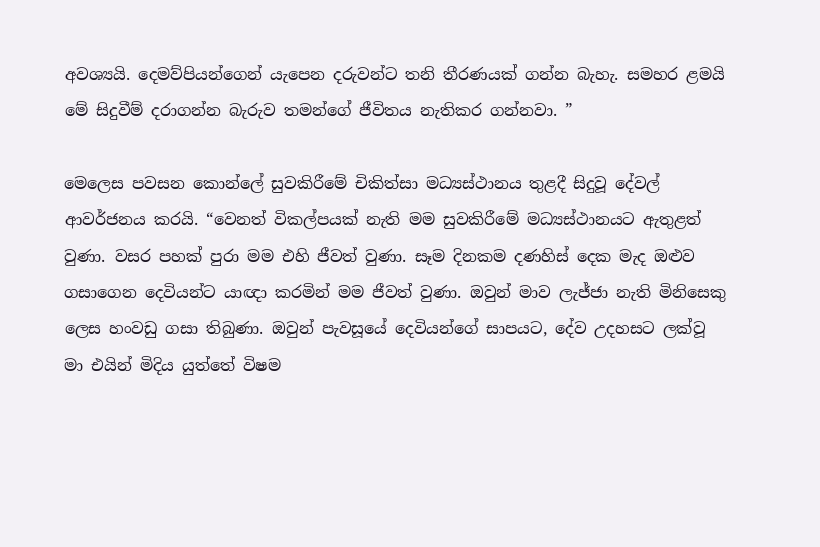අවශ්‍යයි. දෙමව්පියන්ගෙන් යැපෙන දරුවන්ට තනි තීරණයක් ගන්න බැහැ. සමහර ළමයි මේ සිදුවීම් දරාගන්න බැරුව තමන්ගේ ජීවිතය නැතිකර ගන්නවා. ”

මෙලෙස පවසන කොන්ලේ සුවකිරීමේ චිකිත්සා මධ්‍යස්ථානය තුළදී සිදුවූ දේවල් ආවර්ජනය කරයි. “වෙනත් විකල්පයක් නැති මම සුවකිරීමේ මධ්‍යස්ථානයට ඇතුළත් වුණා. වසර පහක් පුරා මම එහි ජීවත් වුණා. සෑම දිනකම දණහිස් දෙක මැද ඔළුව ගසාගෙන දෙවියන්ට යාඥා කරමින් මම ජීවත් වුණා. ඔවුන් මාව ලැජ්ජා නැති මිනිසෙකු ලෙස හංවඩු ගසා තිබුණා. ඔවුන් පැවසූයේ දෙවියන්ගේ සාපයට, දේව උදහසට ලක්වූ මා එයින් මිදිය යුත්තේ විෂම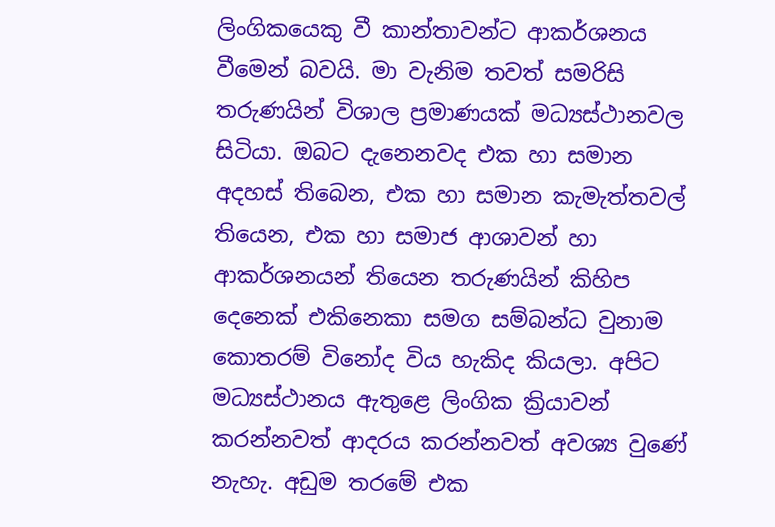ලිංගිකයෙකු වී කාන්තාවන්ට ආකර්ශනය වීමෙන් බවයි. මා වැනිම තවත් සමරිසි තරුණයින් විශාල ප්‍රමාණයක් මධ්‍යස්ථානවල සිටියා. ඔබට දැනෙනවද එක හා සමාන අදහස් තිබෙන, එක හා සමාන කැමැත්තවල් තියෙන, එක හා සමාජ ආශාවන් හා ආකර්ශනයන් තියෙන තරුණයින් කිහිප දෙනෙක් එකිනෙකා සමග සම්බන්ධ වුනාම කොතරම් විනෝද විය හැකිද කියලා. අපිට මධ්‍යස්ථානය ඇතුළෙ ලිංගික ක්‍රියාවන් කරන්නවත් ආදරය කරන්නවත් අවශ්‍ය වුණේ නැහැ. අඩුම තරමේ එක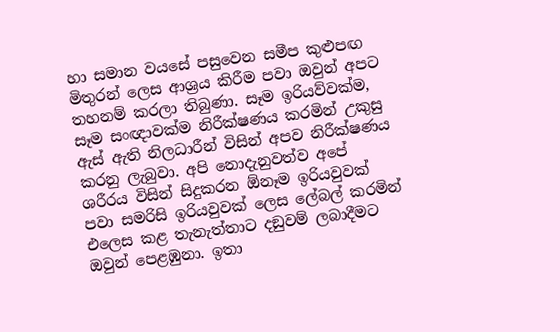හා සමාන වයසේ පසුවෙන සමීප කුළුපඟ මිතුරන් ලෙස ආශ්‍රය කිරීම පවා ඔවුන් අපට තහනම් කරලා තිබුණා. සෑම ඉරියව්වක්ම, සෑම සංඥාවක්ම නිරීක්ෂණය කරමින් උකුසු ඇස් ඇති නිලධාරීන් විසින් අපව නිරීක්ෂණය කරනු ලැබුවා. අපි නොදැනුවත්ව අපේ ශරීරය විසින් සිදුකරන ඕනෑම ඉරියවුවක් පවා සමරිසි ඉරියවුවක් ලෙස ලේබල් කරමින් එලෙස කළ තැනැත්තාට දඞුවම් ලබාදීමට ඔවුන් පෙළඹුනා. ඉතා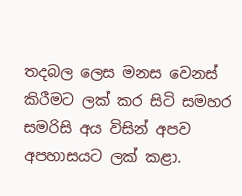තදබල ලෙස මනස වෙනස් කිරීමට ලක් කර සිටි සමහර සමරිසි අය විසින් අපව අපහාසයට ලක් කළා.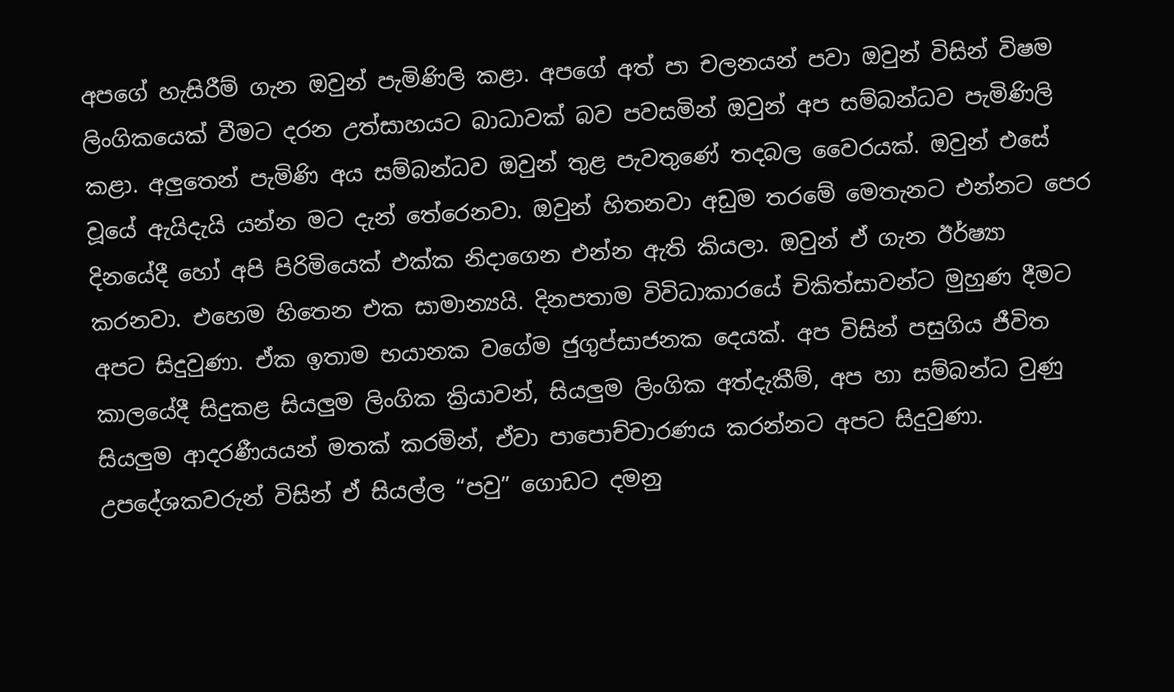අපගේ හැසිරීම් ගැන ඔවුන් පැමිණිලි කළා. අපගේ අත් පා චලනයන් පවා ඔවුන් විසින් විෂම ලිංගිකයෙක් වීමට දරන උත්සාහයට බාධාවක් බව පවසමින් ඔවුන් අප සම්බන්ධව පැමිණිලි කළා. අලුතෙන් පැමිණි අය සම්බන්ධව ඔවුන් තුළ පැවතුණේ තදබල වෛරයක්. ඔවුන් එසේ වූයේ ඇයිදැයි යන්න මට දැන් තේරෙනවා. ඔවුන් හිතනවා අඩුම තරමේ මෙතැනට එන්නට පෙර දිනයේදී හෝ අපි පිරිමියෙක් එක්ක නිදාගෙන එන්න ඇති කියලා. ඔවුන් ඒ ගැන ඊර්ෂ්‍යා කරනවා. එහෙම හිතෙන එක සාමාන්‍යයි. දිනපතාම විවිධාකාරයේ චිකිත්සාවන්ට මුහුණ දීමට අපට සිදුවුණා. ඒක ඉතාම භයානක වගේම ජුගුප්සාජනක දෙයක්. අප විසින් පසුගිය ජීවිත කාලයේදී සිදුකළ සියලුම ලිංගික ක්‍රියාවන්, සියලුම ලිංගික අත්දැකීම්, අප හා සම්බන්ධ වුණු සියලුම ආදරණීයයන් මතක් කරමින්, ඒවා පාපොච්චාරණය කරන්නට අපට සිදුවුණා. උපදේශකවරුන් විසින් ඒ සියල්ල “පවු” ගොඩට දමනු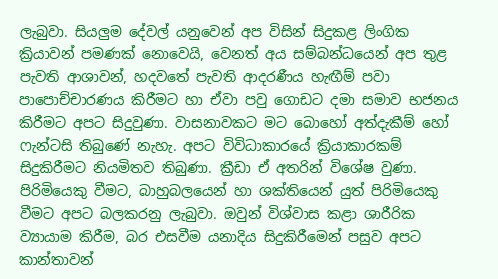ලැබුවා. සියලුම දේවල් යනුවෙන් අප විසින් සිදුකළ ලිංගික ක්‍රියාවන් පමණක් නොවෙයි, වෙනත් අය සම්බන්ධයෙන් අප තුළ පැවති ආශාවන්, හදවතේ පැවති ආදරණීය හැඟීම් පවා පාපොච්චාරණය කිරීමට හා ඒවා පවු ගොඩට දමා සමාව භජනය කිරීමට අපට සිදුවුණා. වාසනාවකට මට බොහෝ අත්දැකීම් හෝ ෆැන්ටසි තිබුණේ නැහැ. අපට විවිධාකාරයේ ක්‍රියාකාරකම් සිදුකිරීමට නියමිතව තිබුණා. ක්‍රීඩා ඒ අතරින් විශේෂ වුණා. පිරිමියෙකු වීමට, බාහුබලයෙන් හා ශක්තියෙන් යුත් පිරිමියෙකු වීමට අපට බලකරනු ලැබුවා. ඔවුන් විශ්වාස කළා ශාරීරික ව්‍යායාම කිරීම, බර එසවීම යනාදිය සිදුකිරීමෙන් පසුව අපට කාන්තාවන්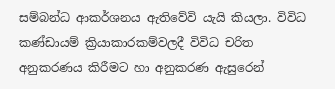සම්බන්ධ ආකර්ශනය ඇතිවේවි යැයි කියලා. විවිධ කණ්ඩායම් ක්‍රියාකාරකම්වලදී විවිධ චරිත අනුකරණය කිරීමට හා අනුකරණ ඇසුරෙන්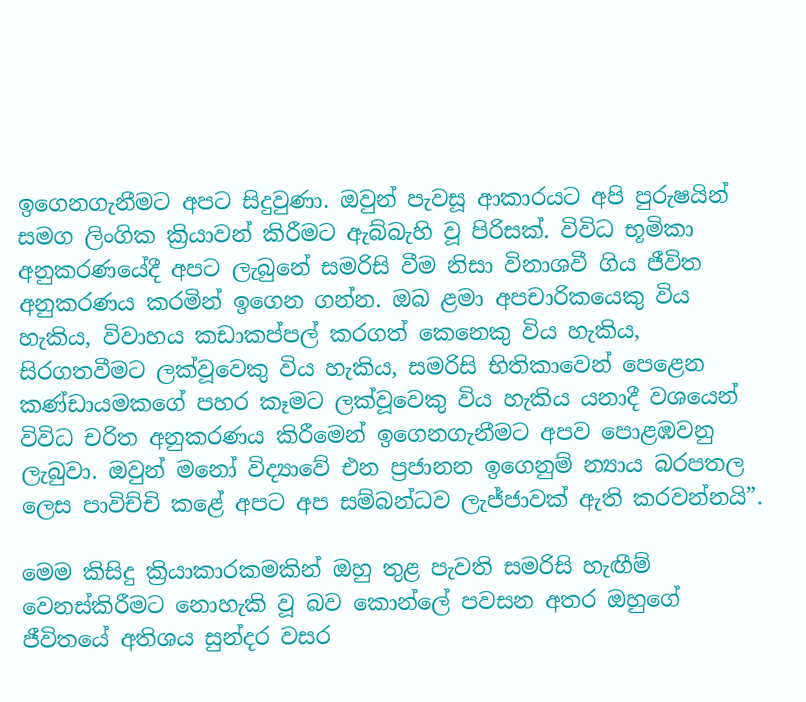ඉගෙනගැනීමට අපට සිදුවුණා. ඔවුන් පැවසූ ආකාරයට අපි පුරුෂයින් සමග ලිංගික ක්‍රියාවන් කිරීමට ඇබ්බැහි වූ පිරිසක්. විවිධ භූමිකා අනුකරණයේදී අපට ලැබුනේ සමරිසි වීම නිසා විනාශවී ගිය ජීවිත අනුකරණය කරමින් ඉගෙන ගන්න. ඔබ ළමා අපචාරිකයෙකු විය හැකිය, විවාහය කඩාකප්පල් කරගත් කෙනෙකු විය හැකිය, සිරගතවීමට ලක්වූවෙකු විය හැකිය, සමරිසි භිතිකාවෙන් පෙළෙන කණ්ඩායමකගේ පහර කෑමට ලක්වූවෙකු විය හැකිය යනාදී වශයෙන් විවිධ චරිත අනුකරණය කිරීමෙන් ඉගෙනගැනීමට අපව පොළඹවනු ලැබුවා. ඔවුන් මනෝ විද්‍යාවේ එන ප්‍රජානන ඉගෙනුම් න්‍යාය බරපතල ලෙස පාවිච්චි කළේ අපට අප සම්බන්ධව ලැජ්ජාවක් ඇති කරවන්නයි”.

මෙම කිසිදු ක්‍රියාකාරකමකින් ඔහු තුළ පැවති සමරිසි හැඟීම් වෙනස්කිරීමට නොහැකි වූ බව කොන්ලේ පවසන අතර ඔහුගේ ජීවිතයේ අතිශය සුන්දර වසර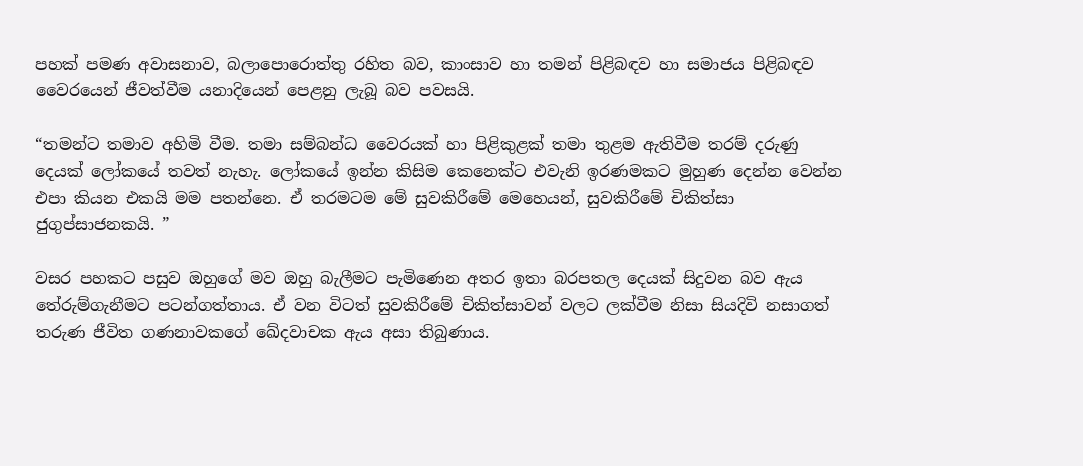පහක් පමණ අවාසනාව, බලාපොරොත්තු රහිත බව, කාංසාව හා තමන් පිළිබඳව හා සමාජය පිළිබඳව වෛරයෙන් ජීවත්වීම යනාදියෙන් පෙළනු ලැබූ බව පවසයි.

“තමන්ට තමාව අහිමි වීම. තමා සම්බන්ධ වෛරයක් හා පිළිකුළක් තමා තුළම ඇතිවීම තරම් දරුණු දෙයක් ලෝකයේ තවත් නැහැ. ලෝකයේ ඉන්න කිසිම කෙනෙක්ට එවැනි ඉරණමකට මුහුණ දෙන්න වෙන්න එපා කියන එකයි මම පතන්නෙ. ඒ තරමටම මේ සුවකිරීමේ මෙහෙයන්, සුවකිරීමේ චිකිත්සා ජුගුප්සාජනකයි. ”

වසර පහකට පසුව ඔහුගේ මව ඔහු බැලීමට පැමිණෙන අතර ඉතා බරපතල දෙයක් සිදුවන බව ඇය තේරුම්ගැනීමට පටන්ගත්තාය. ඒ වන විටත් සුවකිරීමේ චිකිත්සාවන් වලට ලක්වීම නිසා සියදිවි නසාගත් තරුණ ජීවිත ගණනාවකගේ ඛේදවාචක ඇය අසා තිබුණාය.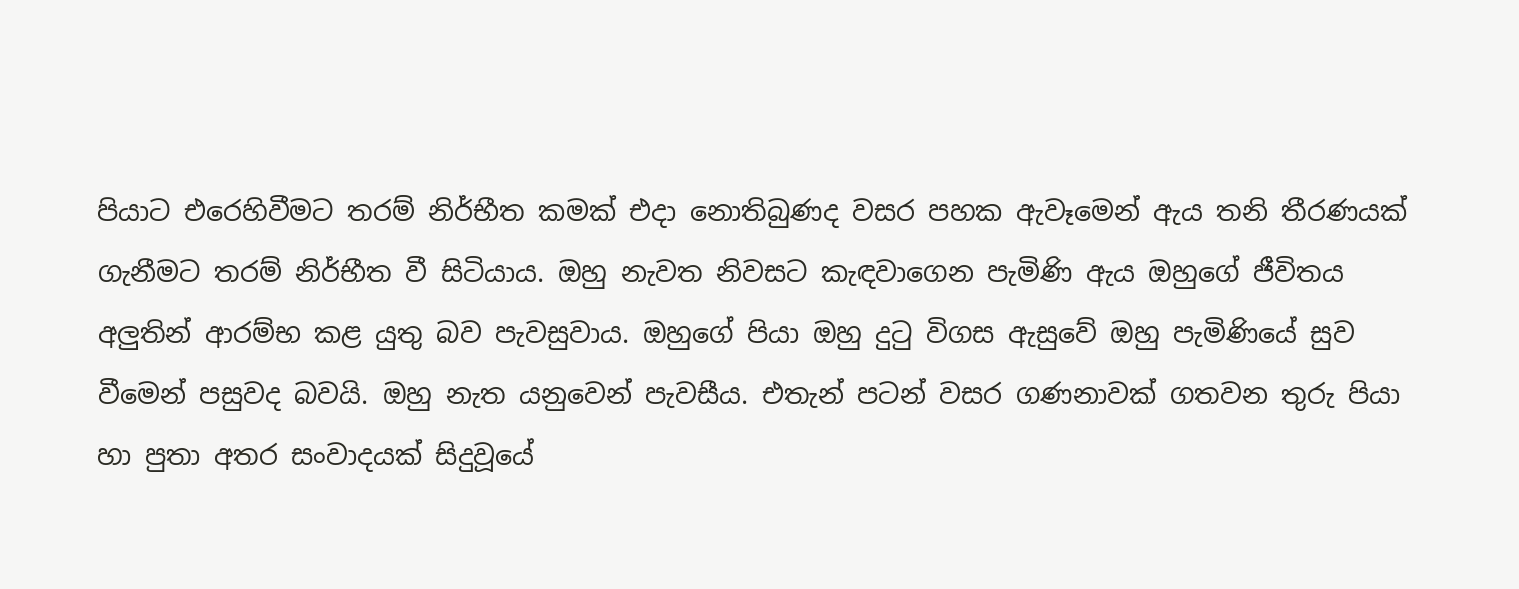පියාට එරෙහිවීමට තරම් නිර්භීත කමක් එදා නොතිබුණද වසර පහක ඇවෑමෙන් ඇය තනි තීරණයක් ගැනීමට තරම් නිර්භීත වී සිටියාය. ඔහු නැවත නිවසට කැඳවාගෙන පැමිණි ඇය ඔහුගේ ජීවිතය අලුතින් ආරම්භ කළ යුතු බව පැවසුවාය. ඔහුගේ පියා ඔහු දුටු විගස ඇසුවේ ඔහු පැමිණියේ සුව වීමෙන් පසුවද බවයි. ඔහු නැත යනුවෙන් පැවසීය. එතැන් පටන් වසර ගණනාවක් ගතවන තුරු පියා හා පුතා අතර සංවාදයක් සිදුවූයේ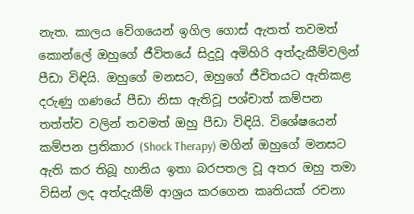නැත. කාලය වේගයෙන් ඉගිල ගොස් ඇතත් තවමත් කොන්ලේ ඔහුගේ ජීවිතයේ සිදුවූ අමිහිරි අත්දැකීම්වලින් පීඩා විඳියි. ඔහුගේ මනසට, ඔහුගේ ජීවිතයට ඇතිකළ දරුණු ගණයේ පීඩා නිසා ඇතිවූ පශ්චාත් කම්පන තත්ත්ව වලින් තවමත් ඔහු පීඩා විඳියි. විශේෂයෙන් කම්පන ප්‍රතිකාර (Shock Therapy) මගින් ඔහුගේ මනසට ඇති කර තිබූ හානිය ඉතා බරපතල වූ අතර ඔහු තමා විසින් ලද අත්දැකීම් ආශ්‍රය කරගෙන කෘතියක් රචනා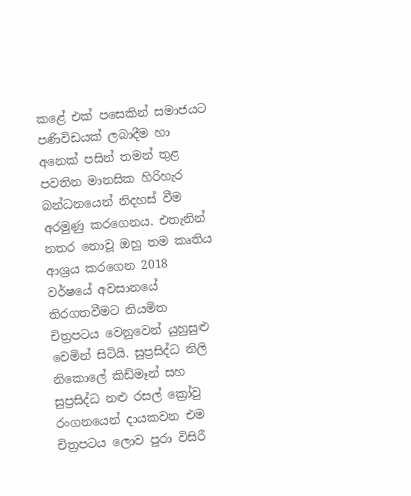කළේ එක් පසෙකින් සමාජයට පණිවිඩයක් ලබාදීම හා අනෙක් පසින් තමන් තුළ පවතින මානසික හිරිහැර බන්ධනයෙන් නිදහස් වීම අරමුණු කරගෙනය. එතැනින් නතර නොවූ ඔහු තම කෘතිය ආශ්‍රය කරගෙන 2018 වර්ෂයේ අවසානයේ තිරගතවීමට නියමිත චිත්‍රපටය වෙනුවෙන් යුහුසුළු වෙමින් සිටියි. සුප්‍රසිද්ධ නිලි නිකොලේ කිඩ්මෑන් සහ සුප්‍රසිද්ධ නළු රසල් ක්‍රෝවු රංගනයෙන් දායකවන එම චිත්‍රපටය ලොව පුරා විසිරී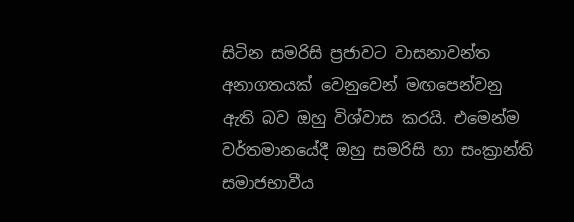සිටින සමරිසි ප්‍රජාවට වාසනාවන්ත අනාගතයක් වෙනුවෙන් මඟපෙන්වනු ඇති බව ඔහු විශ්වාස කරයි. එමෙන්ම වර්තමානයේදී ඔහු සමරිසි හා සංක්‍රාන්ති සමාජභාවීය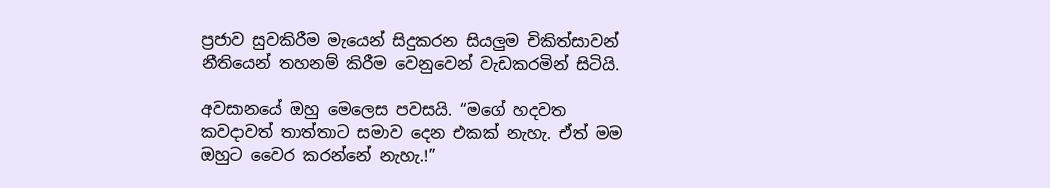ප්‍රජාව සුවකිරීම මැයෙන් සිදුකරන සියලුම චිකිත්සාවන් නීතියෙන් තහනම් කිරීම වෙනුවෙන් වැඩකරමින් සිටියි.

අවසානයේ ඔහු මෙලෙස පවසයි. “මගේ හදවත කවදාවත් තාත්තාට සමාව දෙන එකක් නැහැ. ඒත් මම ඔහුට වෛර කරන්නේ නැහැ.!”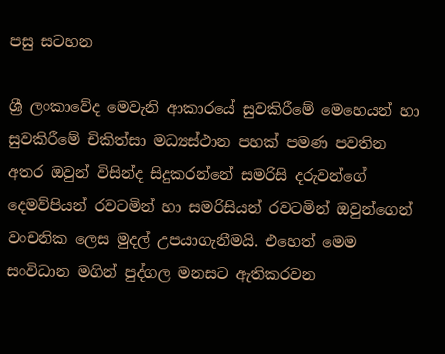පසු සටහන

ශ්‍රී ලංකාවේද මෙවැනි ආකාරයේ සුවකිරීමේ මෙහෙයන් හා සුවකිරීමේ චිකිත්සා මධ්‍යස්ථාන පහක් පමණ පවතින අතර ඔවුන් විසින්ද සිදුකරන්නේ සමරිසි දරුවන්ගේ දෙමව්පියන් රවටමින් හා සමරිසියන් රවටමින් ඔවුන්ගෙන් වංචනික ලෙස මුදල් උපයාගැනීමයි. එහෙත් මෙම සංවිධාන මගින් පුද්ගල මනසට ඇතිකරවන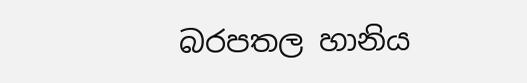බරපතල හානිය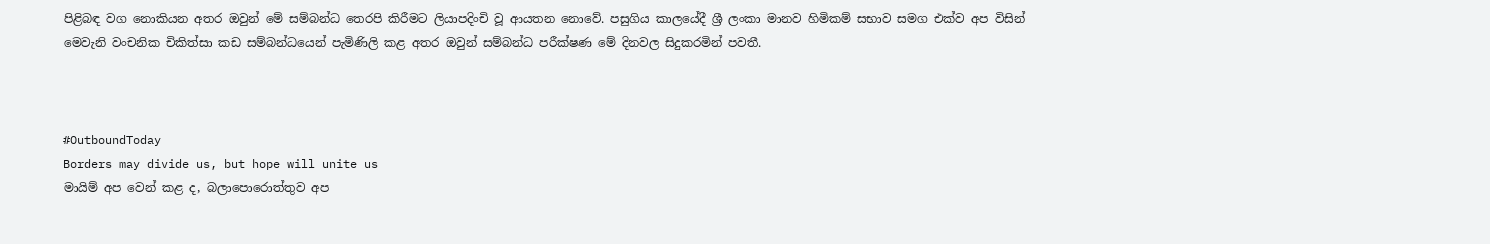පිළිබඳ වග නොකියන අතර ඔවුන් මේ සම්බන්ධ තෙරපි කිරීමට ලියාපදිංචි වූ ආයතන නොවේ. පසුගිය කාලයේදී ශ්‍රී ලංකා මානව හිමිකම් සභාව සමග එක්ව අප විසින් මෙවැනි වංචනික චිකිත්සා කඩ සම්බන්ධයෙන් පැමිණිලි කළ අතර ඔවුන් සම්බන්ධ පරීක්ෂණ මේ දිනවල සිදුකරමින් පවතී.



#OutboundToday
Borders may divide us, but hope will unite us
මායිම් අප වෙන් කළ ද, බලාපොරොත්තුව අප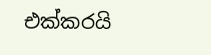එක්කරයි